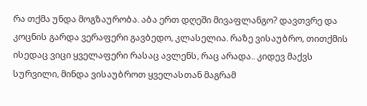რა თქმა უნდა მოგზაურობა. აბა ერთ დღეში მივაფლანგო? დავთვრე და კოცნის გარდა ვერაფერი გავბედო, კლასელია. რაზე ვისაუბრო, თითქმის ისედაც ვიცი ყველაფერი რასაც ავლენს, რაც არადა.. კიდევ მაქვს სურვილი, მინდა ვისაუბროთ ყველასთან მაგრამ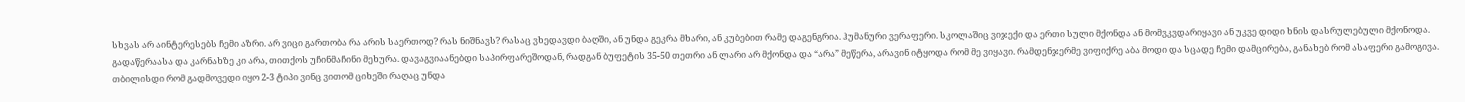სხვას არ აინტერესებს ჩემი აზრი. არ ვიცი გართობა რა არის საერთოდ? რას ნიშნავს? რასაც ვხედავდი ბაღში, ან უნდა გეკრა მხარი, ან კუბებით რამე დაგენგრია. ჰუმანური ვერაფერი. სკოლაშიც ვიჯექი და ერთი სული მქონდა ან მომვკვდარიყავი ან უკვე დიდი ხნის დასრულებული მქონოდა. გადაწერაასა და კარნახზე კი არა, თითქოს უჩინმაჩინი მეხურა. დავაგვიაანებდი საპირფარეშოდან, რადგან ბუფეტის 35-50 თეთრი ან ლარი არ მქონდა და “არა” მეწერა, არავინ იტყოდა რომ მე ვიყავი. რამდენჯერმე ვიფიქრე აბა მოდი და სცადე ჩემი დამცირება, განახებ რომ ასაფერი გამოგივა. თბილისდი რომ გადმოვედი იყო 2-3 ტიპი ვინც ვითომ ციხეში რაღაც უნდა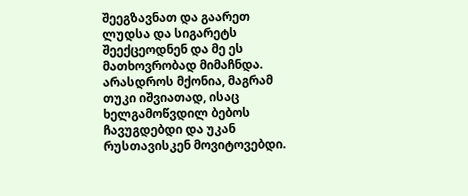შეეგზავნათ და გაარეთ ლუდსა და სიგარეტს შეექცეოდნენ და მე ეს მათხოვრობად მიმაჩნდა. არასდროს მქონია, მაგრამ თუკი იშვიათად, ისაც ხელგამოწვდილ ბებოს ჩავუგდებდი და უკან რუსთავისკენ მოვიტოვებდი.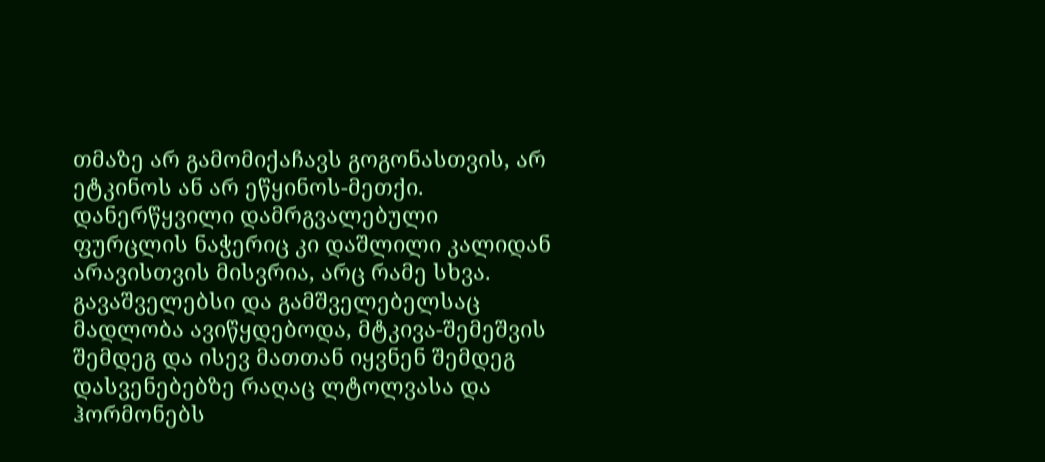თმაზე არ გამომიქაჩავს გოგონასთვის, არ ეტკინოს ან არ ეწყინოს-მეთქი. დანერწყვილი დამრგვალებული ფურცლის ნაჭერიც კი დაშლილი კალიდან არავისთვის მისვრია, არც რამე სხვა. გავაშველებსი და გამშველებელსაც მადლობა ავიწყდებოდა, მტკივა-შემეშვის შემდეგ და ისევ მათთან იყვნენ შემდეგ დასვენებებზე რაღაც ლტოლვასა და ჰორმონებს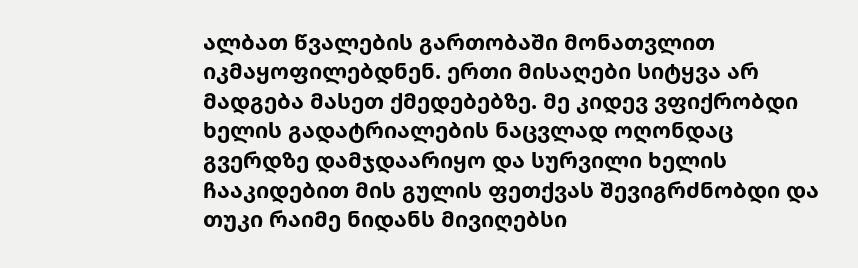ალბათ წვალების გართობაში მონათვლით იკმაყოფილებდნენ. ერთი მისაღები სიტყვა არ მადგება მასეთ ქმედებებზე. მე კიდევ ვფიქრობდი ხელის გადატრიალების ნაცვლად ოღონდაც გვერდზე დამჯდაარიყო და სურვილი ხელის ჩააკიდებით მის გულის ფეთქვას შევიგრძნობდი და თუკი რაიმე ნიდანს მივიღებსი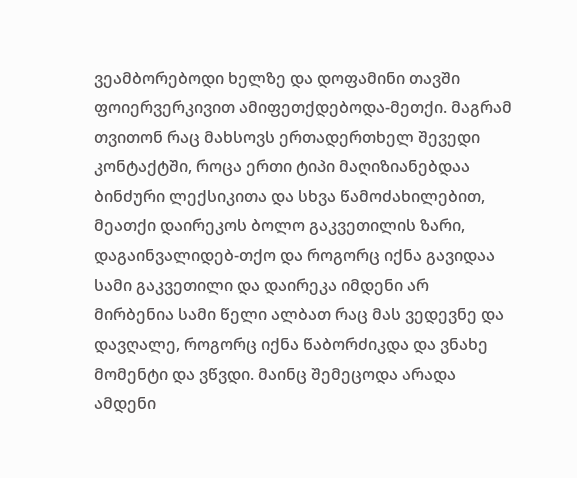ვეამბორებოდი ხელზე და დოფამინი თავში ფოიერვერკივით ამიფეთქდებოდა-მეთქი. მაგრამ თვითონ რაც მახსოვს ერთადერთხელ შევედი კონტაქტში, როცა ერთი ტიპი მაღიზიანებდაა ბინძური ლექსიკითა და სხვა წამოძახილებით, მეათქი დაირეკოს ბოლო გაკვეთილის ზარი, დაგაინვალიდებ-თქო და როგორც იქნა გავიდაა სამი გაკვეთილი და დაირეკა იმდენი არ მირბენია სამი წელი ალბათ რაც მას ვედევნე და დავღალე, როგორც იქნა წაბორძიკდა და ვნახე მომენტი და ვწვდი. მაინც შემეცოდა არადა ამდენი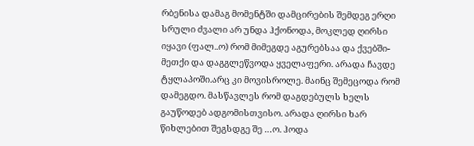რბენისა დამაგ მომენტში დამცირების შემდეგ ერღი სრული ძვალი არ უნდა ჰქონოდა, მოკლედ ღირსი იყავი (ფალ..ო) რომ მიმეგდე აგურებსაა და ქვებში-მეთქი და დაგგლეწვოდა ყველაფერი. არადა ჩავდე ტყლაპოში.არც კი მოვისროლე. მაინც შემეცოდა რომ დამეგდო. მასწავლეს რომ დაგდებულს ხელს გაუწოდებ ადგომისთვისო. არადა ღირსი ხარ წიხლებით შეგსდგე შე …ო. ჰოდა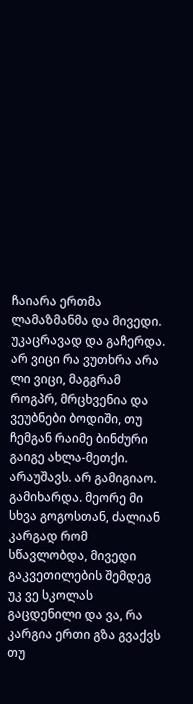ჩაიარა ერთმა ლამაზმანმა და მივედი. უკაცრავად და გაჩერდა. არ ვიცი რა ვუთხრა არა ლი ვიცი, მაგგრამ როგპრ, მრცხვენია და ვეუბნები ბოდიში, თუ ჩემგან რაიმე ბინძური გაიგე ახლა-მეთქი. არაუშავს. არ გამიგიაო. გამიხარდა. მეორე მი სხვა გოგოსთან, ძალიან კარგად რომ სწავლობდა, მივედი გაკვეთილების შემდეგ უკ ვე სკოლას გაცდენილი და ვა, რა კარგია ერთი გზა გვაქვს თუ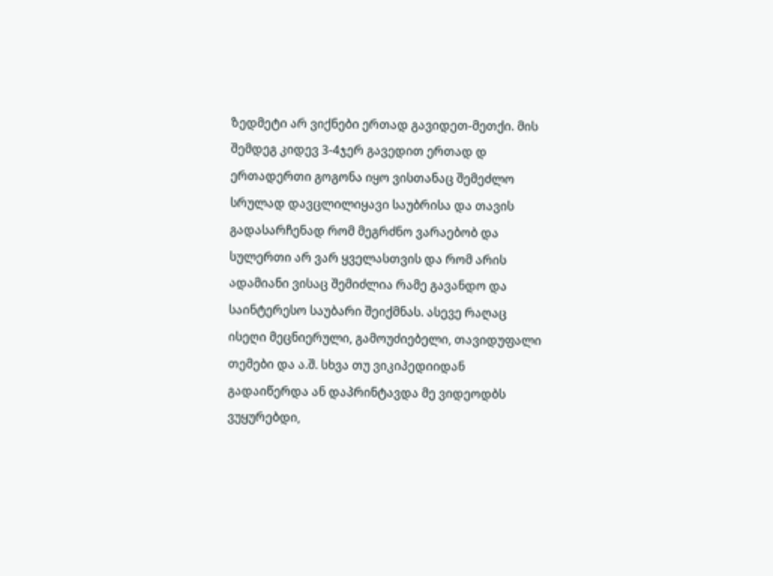ზედმეტი არ ვიქნები ერთად გავიდეთ-მეთქი. მის შემდეგ კიდევ 3-4ჯერ გავედით ერთად დ ერთადერთი გოგონა იყო ვისთანაც შემეძლო სრულად დავცლილიყავი საუბრისა და თავის გადასარჩენად რომ მეგრძნო ვარაებობ და სულერთი არ ვარ ყველასთვის და რომ არის ადამიანი ვისაც შემიძლია რამე გავანდო და საინტერესო საუბარი შეიქმნას. ასევე რაღაც ისეღი მეცნიერული, გამოუძიებელი, თავიდუფალი თემები და ა.შ. სხვა თუ ვიკიპედიიდან გადაიწერდა ან დაპრინტავდა მე ვიდეოდბს ვუყურებდი,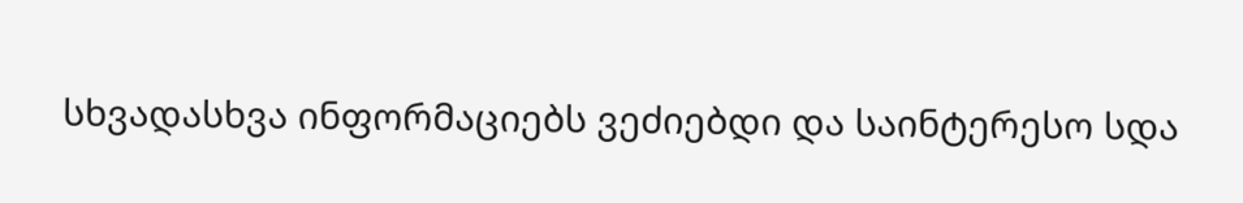სხვადასხვა ინფორმაციებს ვეძიებდი და საინტერესო სდა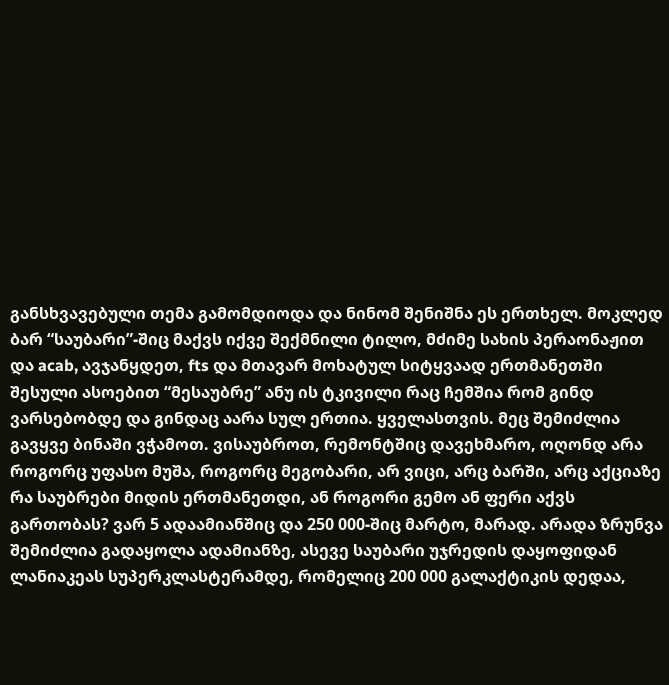განსხვავებული თემა გამომდიოდა და ნინომ შენიშნა ეს ერთხელ. მოკლედ ბარ “საუბარი”-შიც მაქვს იქვე შექმნილი ტილო, მძიმე სახის პერაონაჟით და acab, ავჯანყდეთ, fts და მთავარ მოხატულ სიტყვაად ერთმანეთში შესული ასოებით “მესაუბრე” ანუ ის ტკივილი რაც ჩემშია რომ გინდ ვარსებობდე და გინდაც აარა სულ ერთია. ყველასთვის. მეც შემიძლია გავყვე ბინაში ვჭამოთ. ვისაუბროთ, რემონტშიც დავეხმარო, ოღონდ არა როგორც უფასო მუშა, როგორც მეგობარი, არ ვიცი, არც ბარში, არც აქციაზე რა საუბრები მიდის ერთმანეთდი, ან როგორი გემო ან ფერი აქვს გართობას? ვარ 5 ადაამიანშიც და 250 000-შიც მარტო, მარად. არადა ზრუნვა შემიძლია გადაყოლა ადამიანზე, ასევე საუბარი უჯრედის დაყოფიდან ლანიაკეას სუპერკლასტერამდე, რომელიც 200 000 გალაქტიკის დედაა,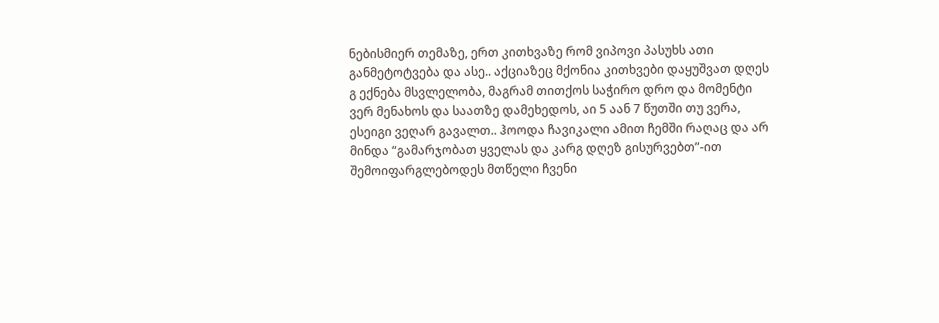ნებისმიერ თემაზე, ერთ კითხვაზე რომ ვიპოვი პასუხს ათი განმეტოტვება და ასე.. აქციაზეც მქონია კითხვები დაყუშვათ დღეს გ ექნება მსვლელობა, მაგრამ თითქოს საჭირო დრო და მომენტი ვერ მენახოს და საათზე დამეხედოს, აი 5 აან 7 წუთში თუ ვერა, ესეიგი ვეღარ გავალთ.. ჰოოდა ჩავიკალი ამით ჩემში რაღაც და არ მინდა “გამარჯობათ ყველას და კარგ დღეზ გისურვებთ”-ით შემოიფარგლებოდეს მთწელი ჩვენი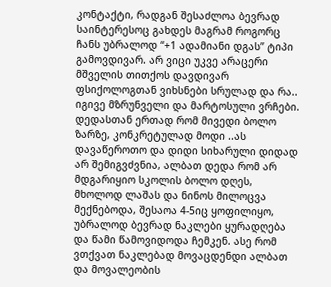კონტაქტი, რადგან შესაძლოა ბევრად საინტერესოც გახდეს მაგრამ როგორც ჩანს უბრალოდ “+1 ადამიანი დგას” ტიპი გამოვდივარ. არ ვიცი უკვე არაცერი მშველის თითქოს დავდივარ ფსიქოლოგთან ვიხსნები სრულად და რა.. იგივე მზრუნველი და მარტოსული ვრჩები. დედასთან ერთად რომ მივედი ბოლო ზარზე, კონკრეტულად მოდი ..ას დავაწეროთო და დიდი სიხარული დიდად არ შემიგვძვნია, ალბათ დედა რომ არ მდგარიყიო სკოლის ბოლო დღეს, მხოლოდ ლაშას და ნინოს მილოცვა მექნებოდა, შესაოა 4-5იც ყოფილიყო, უბრალოდ ბევრად ნაკლები ყურადღება და წამი წამოვიდოდა ჩემკენ. ასე რომ ვთქვათ ნაკლებად მოვაცდენდი ალბათ და მოვალეობის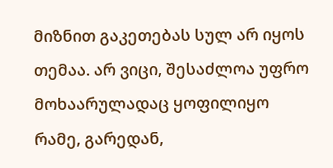მიზნით გაკეთებას სულ არ იყოს თემაა. არ ვიცი, შესაძლოა უფრო მოხაარულადაც ყოფილიყო რამე, გარედან,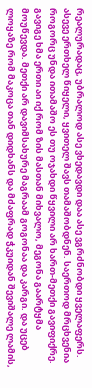რეალურადაც, უბრალოდ ასე ვხედავდი დაა ასე ვგრძნობდი ყველაფერს. ასევე ერთხელ წიყელი, ყვითელ შავს თამაშობდნენ. საერთოდ მრცხვენია როგორც უნდა ითამაშო ეს თუ ოჯახდი წყვილი არ ხართ-მეთქი გავიფიქრე. გავიგე ხმა ერთი აი იქ რომ ზის მასთან მიხვალო, მეგონა გაარტყმა მოუწევდა. მეთქი არ დავიმსახურე მაგრაამ გოგონაა და კარგი. და უცებ ლოყაზე რომ მაკოცა თან დიდხანს და მძაფრად ჭკუიდან შევიშალე ლამის,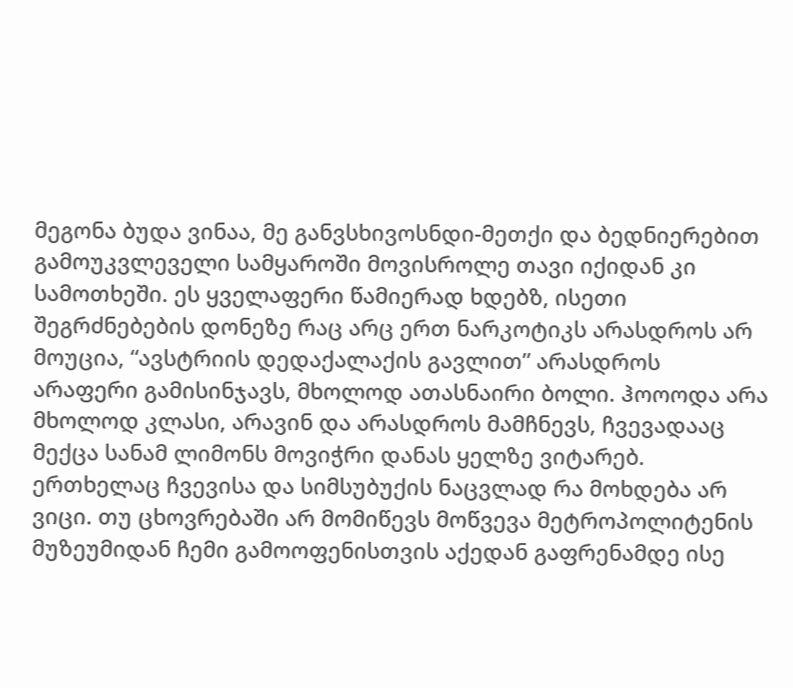მეგონა ბუდა ვინაა, მე განვსხივოსნდი-მეთქი და ბედნიერებით გამოუკვლეველი სამყაროში მოვისროლე თავი იქიდან კი სამოთხეში. ეს ყველაფერი წამიერად ხდებზ, ისეთი შეგრძნებების დონეზე რაც არც ერთ ნარკოტიკს არასდროს არ მოუცია, “ავსტრიის დედაქალაქის გავლით” არასდროს არაფერი გამისინჯავს, მხოლოდ ათასნაირი ბოლი. ჰოოოდა არა მხოლოდ კლასი, არავინ და არასდროს მამჩნევს, ჩვევადააც მექცა სანამ ლიმონს მოვიჭრი დანას ყელზე ვიტარებ. ერთხელაც ჩვევისა და სიმსუბუქის ნაცვლად რა მოხდება არ ვიცი. თუ ცხოვრებაში არ მომიწევს მოწვევა მეტროპოლიტენის მუზეუმიდან ჩემი გამოოფენისთვის აქედან გაფრენამდე ისე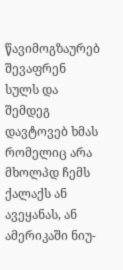წავიმოგზაურებ შევაფრენ სულს და შემდეგ დავტოვებ ხმას რომელიც არა მხოლპდ ჩემს ქალაქს ან ავეყანას, ან ამერიკაში ნიუ-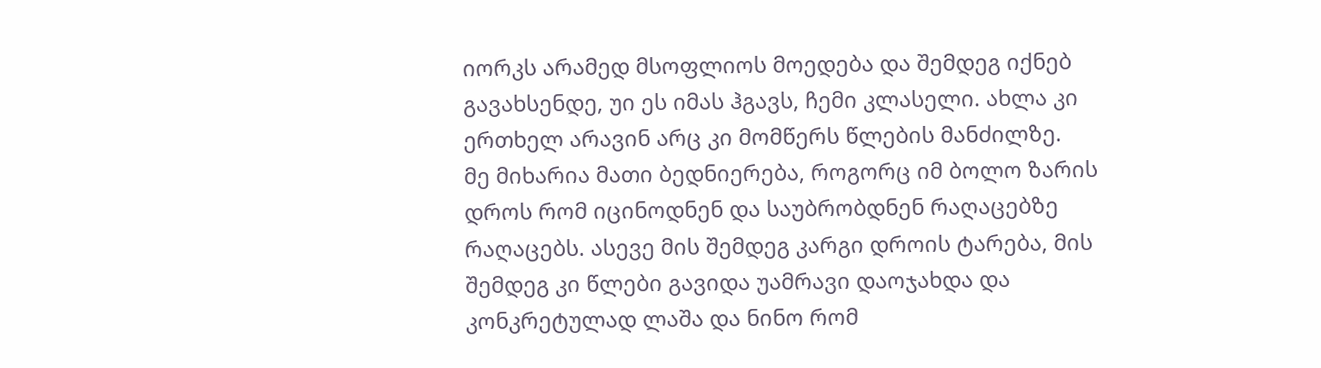იორკს არამედ მსოფლიოს მოედება და შემდეგ იქნებ გავახსენდე, უი ეს იმას ჰგავს, ჩემი კლასელი. ახლა კი ერთხელ არავინ არც კი მომწერს წლების მანძილზე.
მე მიხარია მათი ბედნიერება, როგორც იმ ბოლო ზარის დროს რომ იცინოდნენ და საუბრობდნენ რაღაცებზე რაღაცებს. ასევე მის შემდეგ კარგი დროის ტარება, მის შემდეგ კი წლები გავიდა უამრავი დაოჯახდა და კონკრეტულად ლაშა და ნინო რომ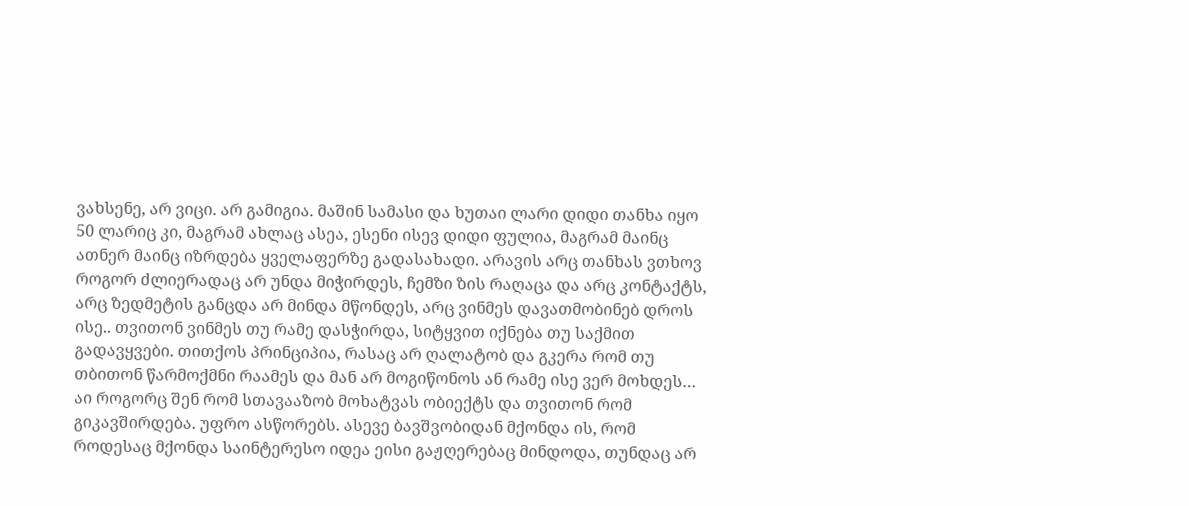ვახსენე, არ ვიცი. არ გამიგია. მაშინ სამასი და ხუთაი ლარი დიდი თანხა იყო 50 ლარიც კი, მაგრამ ახლაც ასეა, ესენი ისევ დიდი ფულია, მაგრამ მაინც ათნერ მაინც იზრდება ყველაფერზე გადასახადი. არავის არც თანხას ვთხოვ როგორ ძლიერადაც არ უნდა მიჭირდეს, ჩემზი ზის რაღაცა და არც კონტაქტს, არც ზედმეტის განცდა არ მინდა მწონდეს, არც ვინმეს დავათმობინებ დროს ისე.. თვითონ ვინმეს თუ რამე დასჭირდა, სიტყვით იქნება თუ საქმით გადავყვები. თითქოს პრინციპია, რასაც არ ღალატობ და გკერა რომ თუ თბითონ წარმოქმნი რაამეს და მან არ მოგიწონოს ან რამე ისე ვერ მოხდეს… აი როგორც შენ რომ სთავააზობ მოხატვას ობიექტს და თვითონ რომ გიკავშირდება. უფრო ასწორებს. ასევე ბავშვობიდან მქონდა ის, რომ როდესაც მქონდა საინტერესო იდეა ეისი გაჟღერებაც მინდოდა, თუნდაც არ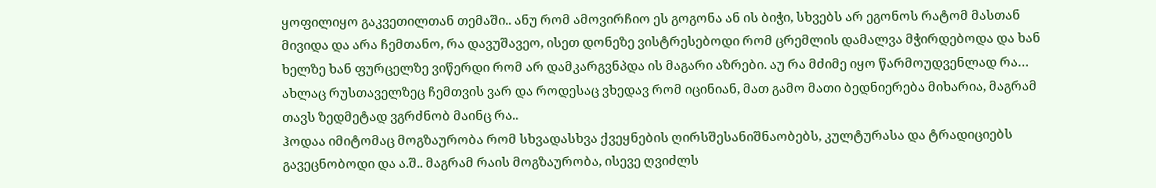ყოფილიყო გაკვეთილთან თემაში.. ანუ რომ ამოვირჩიო ეს გოგონა ან ის ბიჭი, სხვებს არ ეგონოს რატომ მასთან მივიდა და არა ჩემთანო, რა დავუშავეო, ისეთ დონეზე ვისტრესებოდი რომ ცრემლის დამალვა მჭირდებოდა და ხან ხელზე ხან ფურცელზე ვიწერდი რომ არ დამკარგვნპდა ის მაგარი აზრები. აუ რა მძიმე იყო წარმოუდვენლად რა… ახლაც რუსთაველზეც ჩემთვის ვარ და როდესაც ვხედავ რომ იცინიან, მათ გამო მათი ბედნიერება მიხარია, მაგრამ თავს ზედმეტად ვგრძნობ მაინც რა..
ჰოდაა იმიტომაც მოგზაურობა რომ სხვადასხვა ქვეყნების ღირსშესანიშნაობებს, კულტურასა და ტრადიციებს გავეცნობოდი და ა.შ.. მაგრამ რაის მოგზაურობა, ისევე ღვიძლს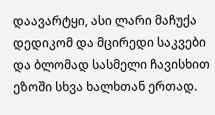დაავარტყი, ასი ლარი მაჩუქა დედიკომ და მცირედი საკვები და ბლომად სასმელი ჩავისხით ეზოში სხვა ხალხთან ერთად.